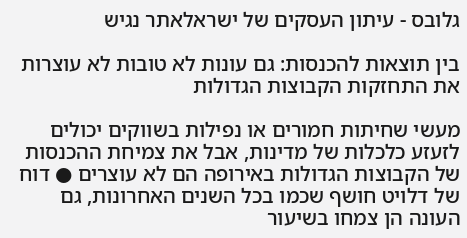גלובס - עיתון העסקים של ישראלאתר נגיש

בין תוצאות להכנסות: גם עונות לא טובות לא עוצרות את התחזקות הקבוצות הגדולות

מעשי שחיתות חמורים או נפילות בשווקים יכולים לזעזע כלכלות של מדינות, אבל את צמיחת ההכנסות של הקבוצות הגדולות באירופה הם לא עוצרים ● דוח של דלויט חושף שכמו בכל השנים האחרונות, גם העונה הן צמחו בשיעור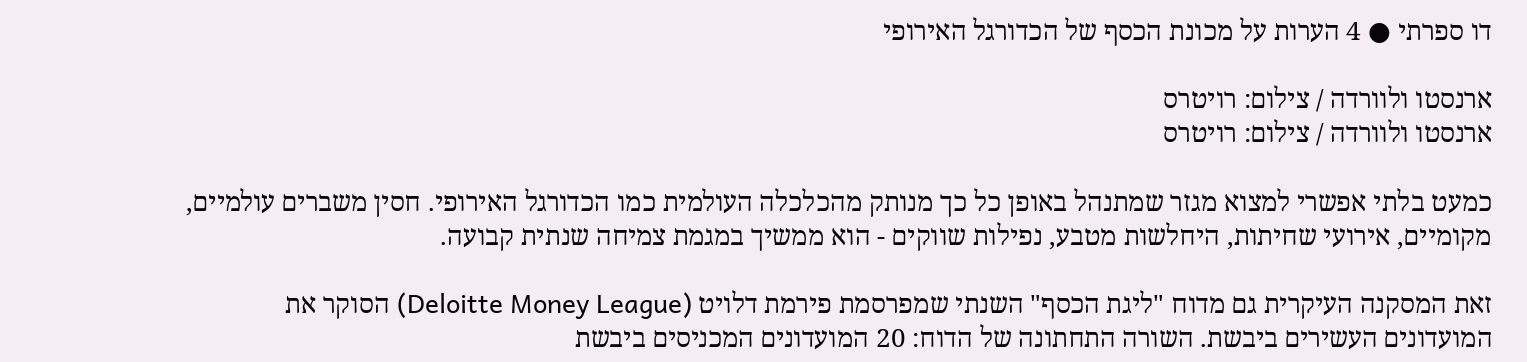דו ספרתי ● 4 הערות על מכונת הכסף של הכדורגל האירופי

ארנסטו ולוורדה / צילום: רויטרס
ארנסטו ולוורדה / צילום: רויטרס

כמעט בלתי אפשרי למצוא מגזר שמתנהל באופן כל כך מנותק מהכלכלה העולמית כמו הכדורגל האירופי. חסין משברים עולמיים, מקומיים, אירועי שחיתות, היחלשות מטבע, נפילות שווקים - הוא ממשיך במגמת צמיחה שנתית קבועה.

זאת המסקנה העיקרית גם מדוח "ליגת הכסף" השנתי שמפרסמת פירמת דלויט (Deloitte Money League) הסוקר את המועדונים העשירים ביבשת. השורה התחתונה של הדוח: 20 המועדונים המכניסים ביבשת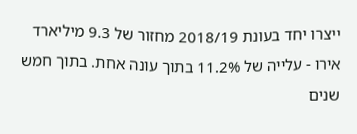ייצרו יחד בעונת 2018/19 מחזור של 9.3 מיליארד אירו - עלייה של 11.2% בתוך עונה אחת. בתוך חמש שנים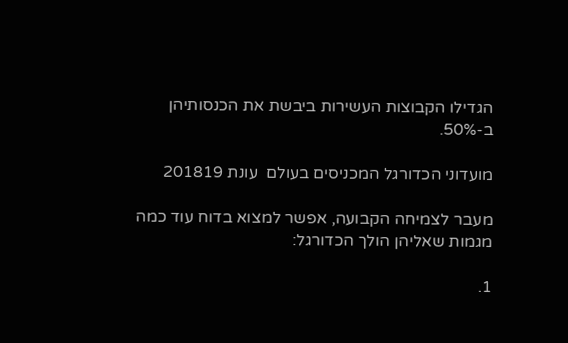הגדילו הקבוצות העשירות ביבשת את הכנסותיהן ב-50%.

מועדוני הכדורגל המכניסים בעולם  עונת 201819

מעבר לצמיחה הקבועה, אפשר למצוא בדוח עוד כמה מגמות שאליהן הולך הכדורגל:

1.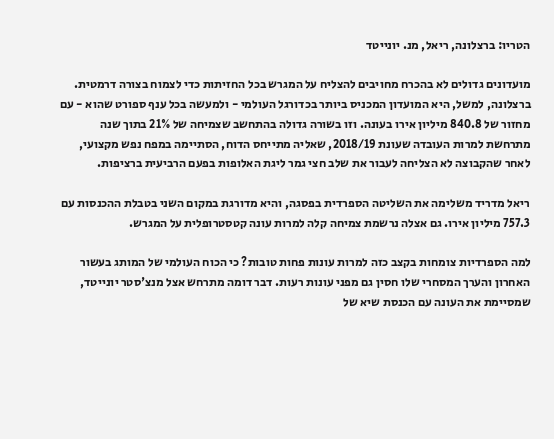הטריו: ברצלונה, ריאל, מנ. יונייטד

מועדונים גדולים לא בהכרח מחויבים להצליח על המגרש בכל החזיתות כדי לצמוח בצורה דרמטית. ברצלונה, למשל, היא המועדון המכניס ביותר בכדורגל העולמי - ולמעשה בכל ענף ספורט שהוא - עם מחזור של 840.8 מיליון אירו בעונה. וזו בשורה גדולה בהתחשב שצמיחה של 21% בתוך שנה מתרחשת למרות העובדה שעונת 2018/19, שאליה מתייחס הדוח, הסתיימה במפח נפש מקצועי, לאחר שהקבוצה לא הצליחה לעבור את שלב חצי גמר ליגת האלופות בפעם הרביעית ברציפות.

ריאל מדריד משלימה את השליטה הספרדית בפסגה, והיא מדורגת במקום השני בטבלת ההכנסות עם 757.3 מיליון אירו. גם אצלה נרשמת צמיחה קלה למרות עונה קטסטרופלית על המגרש.

למה הספרדיות צומחות בקצב כזה למרות עונות פחות טובות? כי הכוח העולמי של המותג בעשור האחרון והערך המסחרי שלו חסין גם מפני עונות רעות. דבר דומה מתרחש אצל מנצ'סטר יונייטד, שמסיימת את העונה עם הכנסת שיא של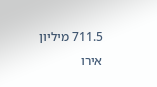711.5 מיליון אירו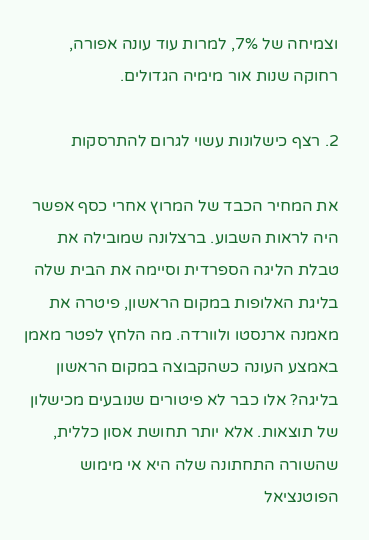וצמיחה של 7%, למרות עוד עונה אפורה, רחוקה שנות אור מימיה הגדולים.

2. רצף כישלונות עשוי לגרום להתרסקות

את המחיר הכבד של המרוץ אחרי כסף אפשר היה לראות השבוע. ברצלונה שמובילה את טבלת הליגה הספרדית וסיימה את הבית שלה בליגת האלופות במקום הראשון, פיטרה את מאמנה ארנסטו ולוורדה. מה הלחץ לפטר מאמן באמצע העונה כשהקבוצה במקום הראשון בליגה? אלו כבר לא פיטורים שנובעים מכישלון של תוצאות. אלא יותר תחושת אסון כללית, שהשורה התחתונה שלה היא אי מימוש הפוטנציאל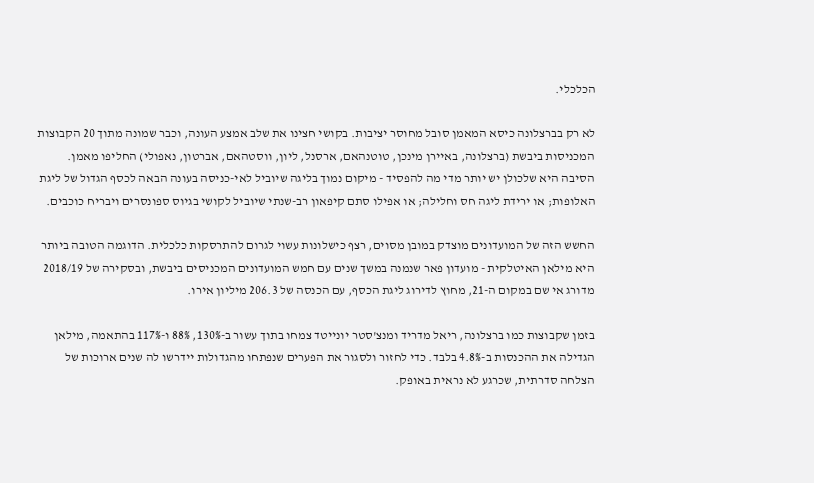הכלכלי.

לא רק בברצלונה כיסא המאמן סובל מחוסר יציבות. בקושי חצינו את שלב אמצע העונה, וכבר שמונה מתוך 20 הקבוצות המכניסות ביבשת (ברצלונה, באיירן מינכן, טוטנהאם, ארסנל, ליון, ווסטהאם, אברטון, נאפולי) החליפו מאמן. הסיבה היא שלכולן יש יותר מדי מה להפסיד - מיקום נמוך בליגה שיוביל לאי-כניסה בעונה הבאה לכסף הגדול של ליגת האלופות; או ירידת ליגה חס וחלילה; או אפילו סתם קיפאון רב-שנתי שיוביל לקושי בגיוס ספונסרים ויבריח כוכבים.

החשש הזה של המועדונים מוצדק במובן מסוים, רצף כישלונות עשוי לגרום להתרסקות כלכלית. הדוגמה הטובה ביותר היא מילאן האיטלקית - מועדון פאר שנמנה במשך שנים עם חמש המועדונים המכניסים ביבשת, ובסקירה של 2018/19 מדורג אי שם במקום ה-21, מחוץ לדירוג ליגת הכסף, עם הכנסה של 206.3 מיליון אירו.

בזמן שקבוצות כמו ברצלונה, ריאל מדריד ומנצ'סטר יונייטד צמחו בתוך עשור ב-130%, 88% ו-117% בהתאמה, מילאן הגדילה את ההכנסות ב-4.8% בלבד. כדי לחזור ולסגור את הפערים שנפתחו מהגדולות יידרשו לה שנים ארוכות של הצלחה סדרתית, שכרגע לא נראית באופק.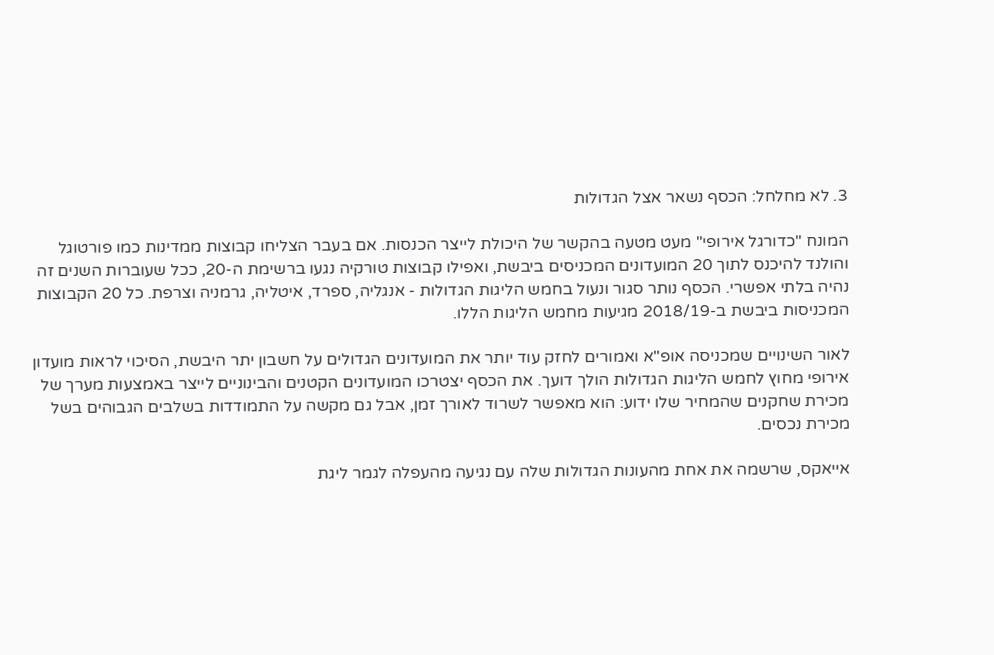3. לא מחלחל: הכסף נשאר אצל הגדולות

המונח "כדורגל אירופי" מעט מטעה בהקשר של היכולת לייצר הכנסות. אם בעבר הצליחו קבוצות ממדינות כמו פורטוגל והולנד להיכנס לתוך 20 המועדונים המכניסים ביבשת, ואפילו קבוצות טורקיה נגעו ברשימת ה-20, ככל שעוברות השנים זה נהיה בלתי אפשרי. הכסף נותר סגור ונעול בחמש הליגות הגדולות - אנגליה, ספרד, איטליה, גרמניה וצרפת. כל 20 הקבוצות המכניסות ביבשת ב-2018/19 מגיעות מחמש הליגות הללו.

לאור השינויים שמכניסה אופ"א ואמורים לחזק עוד יותר את המועדונים הגדולים על חשבון יתר היבשת, הסיכוי לראות מועדון אירופי מחוץ לחמש הליגות הגדולות הולך דועך. את הכסף יצטרכו המועדונים הקטנים והבינוניים לייצר באמצעות מערך של מכירת שחקנים שהמחיר שלו ידוע: הוא מאפשר לשרוד לאורך זמן, אבל גם מקשה על התמודדות בשלבים הגבוהים בשל מכירת נכסים.

אייאקס, שרשמה את אחת מהעונות הגדולות שלה עם נגיעה מהעפלה לגמר ליגת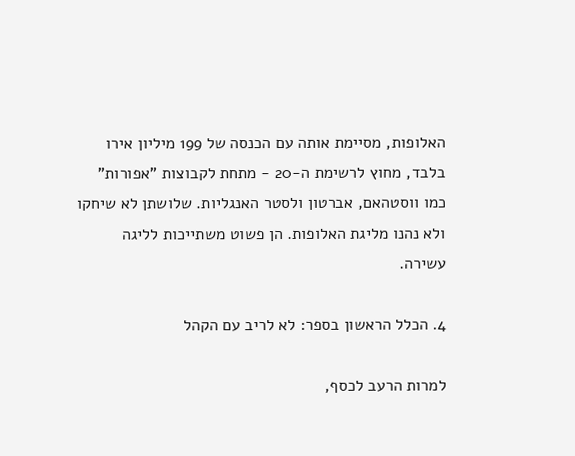האלופות, מסיימת אותה עם הכנסה של 199 מיליון אירו בלבד, מחוץ לרשימת ה-20 - מתחת לקבוצות "אפורות" כמו ווסטהאם, אברטון ולסטר האנגליות. שלושתן לא שיחקו ולא נהנו מליגת האלופות. הן פשוט משתייכות לליגה עשירה.

4. הכלל הראשון בספר: לא לריב עם הקהל

למרות הרעב לכסף,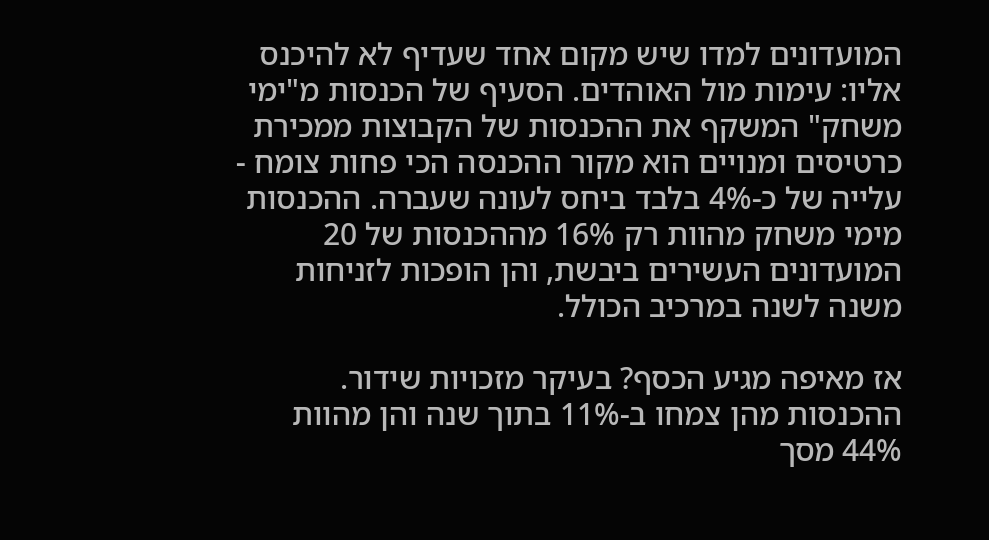המועדונים למדו שיש מקום אחד שעדיף לא להיכנס אליו: עימות מול האוהדים. הסעיף של הכנסות מ"ימי משחק" המשקף את ההכנסות של הקבוצות ממכירת כרטיסים ומנויים הוא מקור ההכנסה הכי פחות צומח - עלייה של כ-4% בלבד ביחס לעונה שעברה. ההכנסות מימי משחק מהוות רק 16% מההכנסות של 20 המועדונים העשירים ביבשת, והן הופכות לזניחות משנה לשנה במרכיב הכולל.

אז מאיפה מגיע הכסף? בעיקר מזכויות שידור. ההכנסות מהן צמחו ב-11% בתוך שנה והן מהוות 44% מסך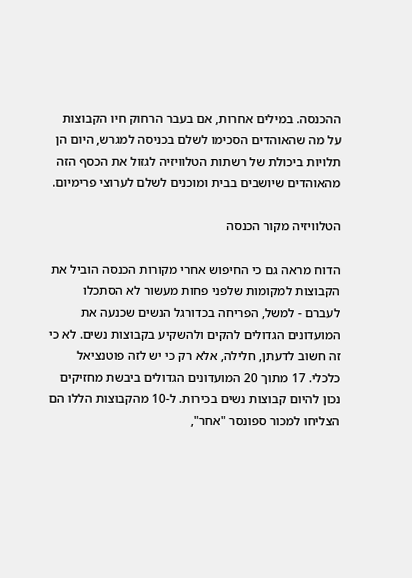ההכנסה. במילים אחרות, אם בעבר הרחוק חיו הקבוצות על מה שהאוהדים הסכימו לשלם בכניסה למגרש, היום הן תלויות ביכולת של רשתות הטלוויזיה לגזול את הכסף הזה מהאוהדים שיושבים בבית ומוכנים לשלם לערוצי פרימיום.

הטלוויזיה מקור הכנסה

הדוח מראה גם כי החיפוש אחרי מקורות הכנסה הוביל את הקבוצות למקומות שלפני פחות מעשור לא הסתכלו לעברם - למשל, הפריחה בכדורגל הנשים שכנעה את המועדונים הגדולים להקים ולהשקיע בקבוצות נשים. לא כי זה חשוב לדעתן, חלילה, אלא רק כי יש לזה פוטנציאל כלכלי. 17 מתוך 20 המועדונים הגדולים ביבשת מחזיקים נכון להיום קבוצות נשים בכירות. ל-10 מהקבוצות הללו הם הצליחו למכור ספונסר "אחר",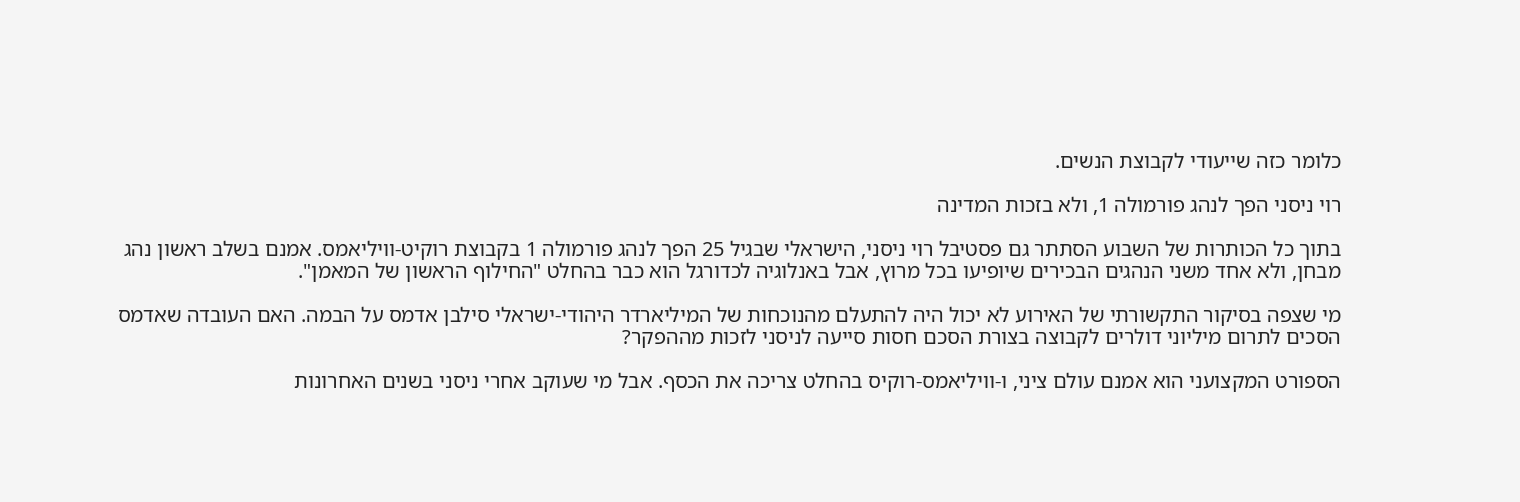כלומר כזה שייעודי לקבוצת הנשים.

רוי ניסני הפך לנהג פורמולה 1, ולא בזכות המדינה

בתוך כל הכותרות של השבוע הסתתר גם פסטיבל רוי ניסני, הישראלי שבגיל 25 הפך לנהג פורמולה 1 בקבוצת רוקיט-וויליאמס. אמנם בשלב ראשון נהג מבחן, ולא אחד משני הנהגים הבכירים שיופיעו בכל מרוץ, אבל באנלוגיה לכדורגל הוא כבר בהחלט "החילוף הראשון של המאמן".

מי שצפה בסיקור התקשורתי של האירוע לא יכול היה להתעלם מהנוכחות של המיליארדר היהודי-ישראלי סילבן אדמס על הבמה. האם העובדה שאדמס הסכים לתרום מיליוני דולרים לקבוצה בצורת הסכם חסות סייעה לניסני לזכות מההפקר?

הספורט המקצועני הוא אמנם עולם ציני, ו-וויליאמס-רוקיס בהחלט צריכה את הכסף. אבל מי שעוקב אחרי ניסני בשנים האחרונות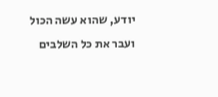יודע, שהוא עשה הכול ועבר את כל השלבים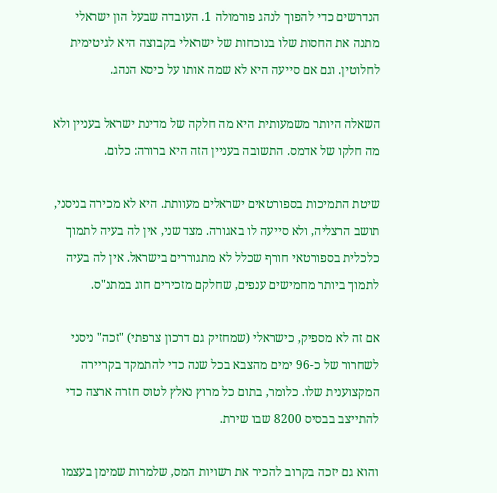הנדרשים כדי להפוך לנהג פורמולה 1. העובדה שבעל הון ישראלי מתנה את החסות שלו בנוכחות של ישראלי בקבוצה היא לגיטימית לחלוטין. וגם אם סייעה היא לא שמה אותו על כיסא הנהג.

השאלה היותר משמעותית היא מה חלקה של מדינת ישראל בעניין ולא מה חלקו של אדמס. התשובה בעניין הזה היא ברורה: כלום.

שיטת התמיכות בספורטאים ישראלים מעוותת. היא לא מכירה בניסני, תושב הרצליה, ולא סייעה לו באגורה. מצד שני, אין לה בעיה לתמוך כלכלית בספורטאי חורף שכלל לא מתגוררים בישראל. אין לה בעיה לתמוך ביותר מחמישים ענפים, שחלקם מזכירים חוג במתנ"ס.

אם זה לא מספיק, כישראלי (שמחזיק גם דרכון צרפתי) "זכה" ניסני לשחרור של כ-96 ימים מהצבא בכל שנה כדי להתמקד בקריירה המקצוענית שלו. כלומר, בתום כל מרוץ נאלץ לטוס חזרה ארצה כדי להתייצב בבסיס 8200 שבו שירת.

והוא גם יזכה בקרוב להכיר את רשויות המס, שלמרות שמימן בעצמו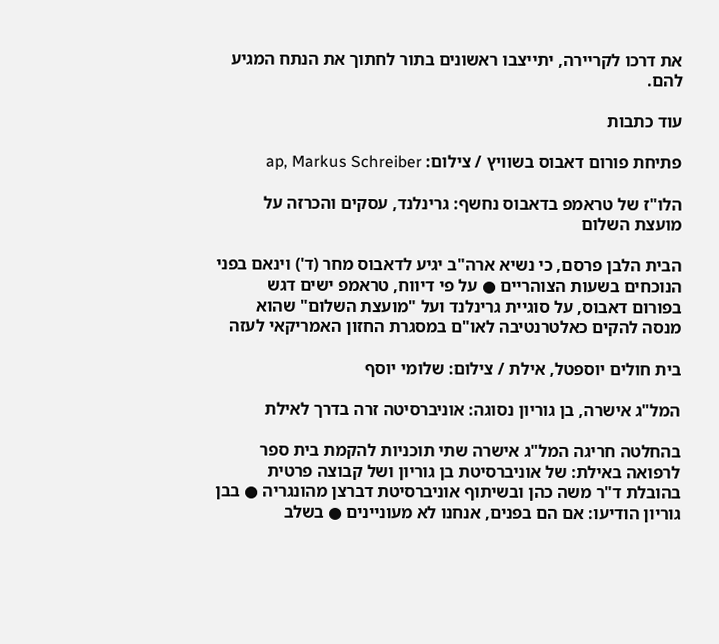את דרכו לקריירה, יתייצבו ראשונים בתור לחתוך את הנתח המגיע להם.

עוד כתבות

פתיחת פורום דאבוס בשוויץ / צילום: ap, Markus Schreiber

הלו"ז של טראמפ בדאבוס נחשף: גרינלנד, עסקים והכרזה על מועצת השלום

הבית הלבן פרסם, כי נשיא ארה"ב יגיע לדאבוס מחר (ד') וינאם בפני הנוכחים בשעות הצוהריים ● על פי דיווח, טראמפ ישים דגש בפורום דאבוס, על סוגיית גרינלנד ועל "מועצת השלום" שהוא מנסה להקים כאלטרנטיבה לאו"ם במסגרת החזון האמריקאי לעזה

בית חולים יוספטל, אילת / צילום: שלומי יוסף

המל"ג אישרה, בן גוריון נסוגה: אוניברסיטה זרה בדרך לאילת

בהחלטה חריגה המל"ג אישרה שתי תוכניות להקמת בית ספר לרפואה באילת: של אוניברסיטת בן גוריון ושל קבוצה פרטית בהובלת ד"ר משה כהן ובשיתוף אוניברסיטת דברצן מהונגריה ● בבן גוריון הודיעו: אם הם בפנים, אנחנו לא מעוניינים ● בשלב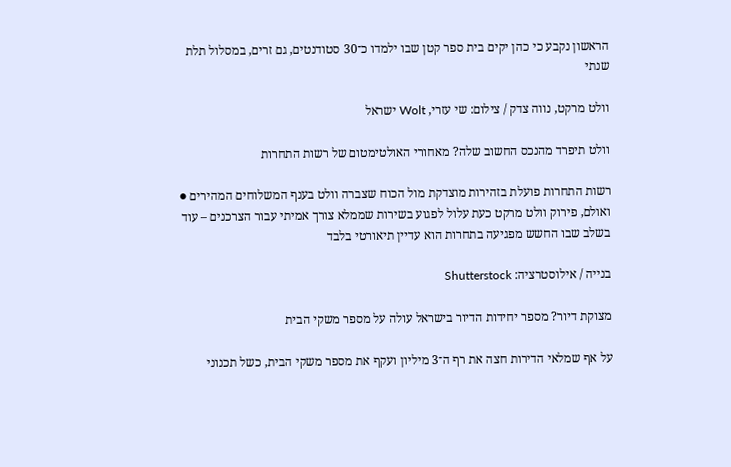הראשון נקבע כי כהן יקים בית ספר קטן שבו ילמדו כ־30 סטודנטים, גם זרים, במסלול תלת שנתי

וולט מרקט, נווה צדק / צילום: שי עזרי, Wolt ישראל

וולט תיפרד מהנכס החשוב שלה? מאחורי האולטימטום של רשות התחרות

רשות התחרות פועלת בזהירות מוצדקת מול הכוח שצברה וולט בענף המשלוחים המהירים ● ואולם, פירוק וולט מרקט כעת עלול לפגוע בשירות שממלא צורך אמיתי עבור הצרכנים – עוד בשלב שבו החשש מפגיעה בתחרות הוא עדיין תיאורטי בלבד

בנייה / אילוסטרציה: Shutterstock

מצוקת דיור? מספר יחידות הדיור בישראל עולה על מספר משקי הבית

על אף שמלאי הדירות חצה את רף ה־3 מיליון ועקף את מספר משקי הבית, כשל תכנוני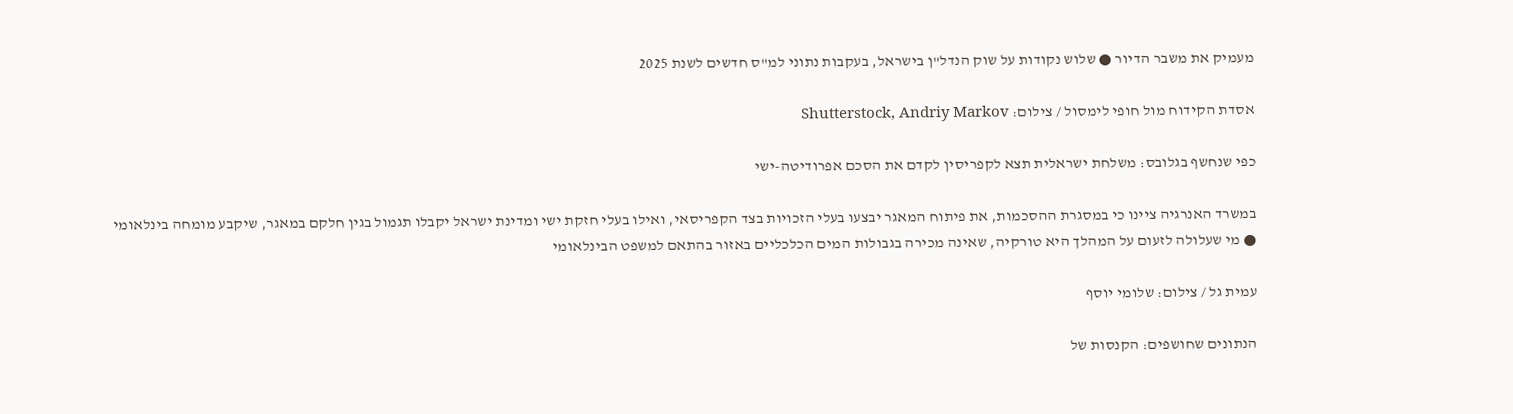מעמיק את משבר הדיור ● שלוש נקודות על שוק הנדל"ן בישראל, בעקבות נתוני למ"ס חדשים לשנת 2025

אסדת הקידוח מול חופי לימסול / צילום: Shutterstock, Andriy Markov

כפי שנחשף בגלובס: משלחת ישראלית תצא לקפריסין לקדם את הסכם אפרודיטה-ישי

במשרד האנרגיה ציינו כי במסגרת ההסכמות, את פיתוח המאגר יבצעו בעלי הזכויות בצד הקפריסאי, ואילו בעלי חזקת ישי ומדינת ישראל יקבלו תגמול בגין חלקם במאגר, שיקבע מומחה בינלאומי ● מי שעלולה לזעום על המהלך היא טורקיה, שאינה מכירה בגבולות המים הכלכליים באזור בהתאם למשפט הבינלאומי

עמית גל / צילום: שלומי יוסף

הנתונים שחושפים: הקנסות של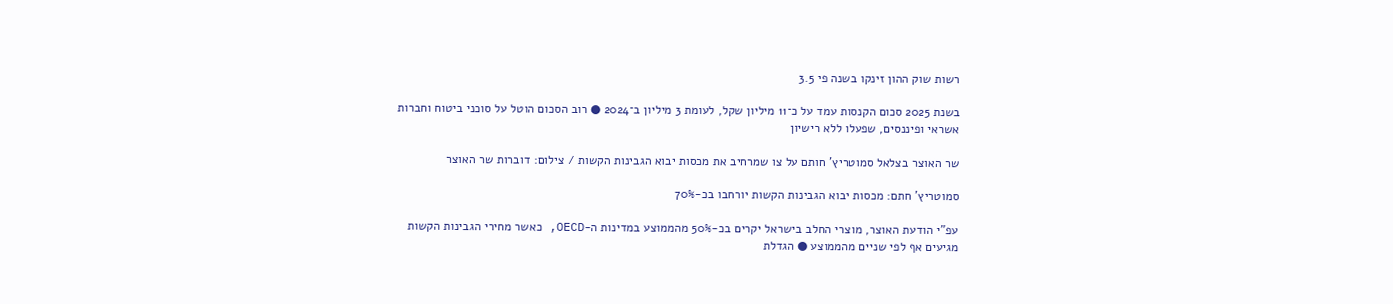רשות שוק ההון זינקו בשנה פי 3.5

בשנת 2025 סכום הקנסות עמד על כ־11 מיליון שקל, לעומת 3 מיליון ב־2024 ● רוב הסכום הוטל על סוכני ביטוח וחברות אשראי ופיננסים, שפעלו ללא רישיון

שר האוצר בצלאל סמוטריץ' חותם על צו שמרחיב את מכסות יבוא הגבינות הקשות / צילום: דוברות שר האוצר

סמוטריץ' חתם: מכסות יבוא הגבינות הקשות יורחבו בכ-70%

עפ"י הודעת האוצר, מוצרי החלב בישראל יקרים בכ-50% מהממוצע במדינות ה-OECD, כאשר מחירי הגבינות הקשות מגיעים אף לפי שניים מהממוצע ● הגדלת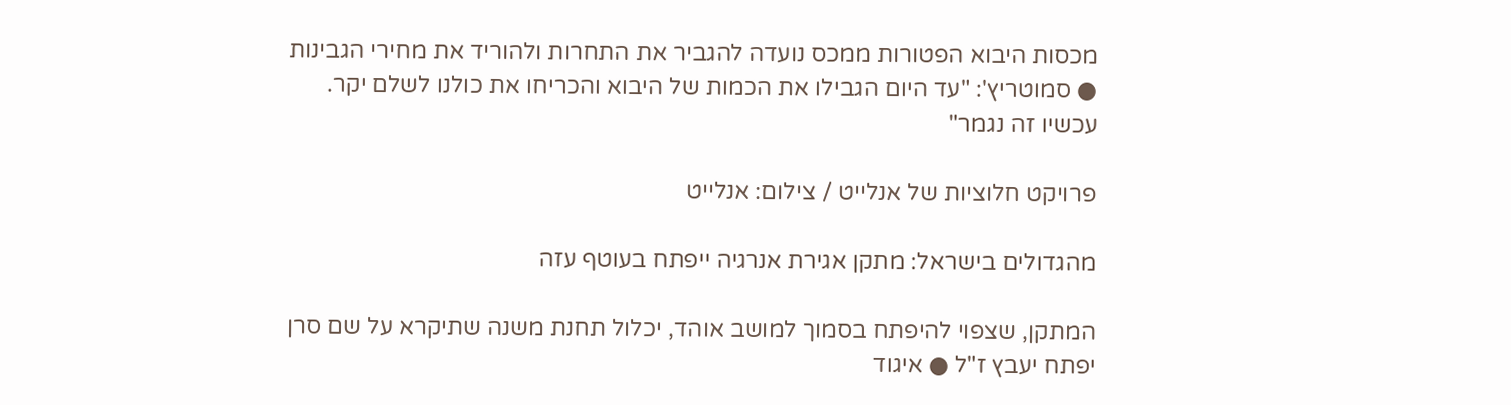מכסות היבוא הפטורות ממכס נועדה להגביר את התחרות ולהוריד את מחירי הגבינות ● סמוטריץ': "עד היום הגבילו את הכמות של היבוא והכריחו את כולנו לשלם יקר. עכשיו זה נגמר"

פרויקט חלוציות של אנלייט / צילום: אנלייט

מהגדולים בישראל: מתקן אגירת אנרגיה ייפתח בעוטף עזה

המתקן, שצפוי להיפתח בסמוך למושב אוהד, יכלול תחנת משנה שתיקרא על שם סרן יפתח יעבץ ז"ל ● איגוד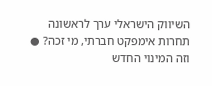השיווק הישראלי ערך לראשונה תחרות אימפקט חברתי, מי זכה? ● וזה המינוי החדש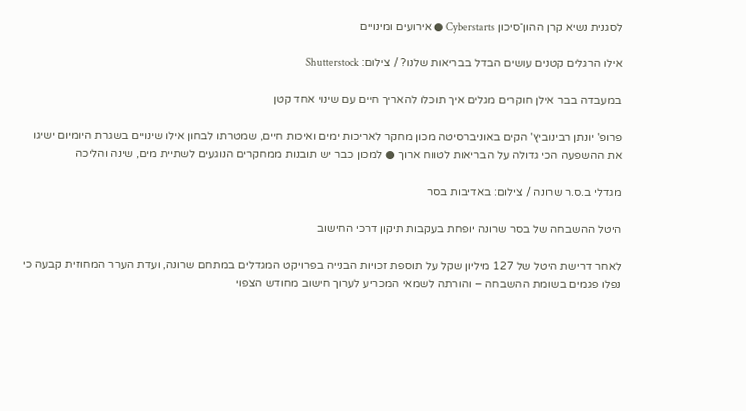לסגנית נשיא קרן ההון־סיכון Cyberstarts ● אירועים ומינויים

אילו הרגלים קטנים עושים הבדל בבריאות שלנו? / צילום: Shutterstock

במעבדה בבר אילן חוקרים מגלים איך תוכלו להאריך חיים עם שינוי אחד קטן

פרופ' יונתן רבינוביץ' הקים באוניברסיטה מכון מחקר לאריכות ימים ואיכות חיים, שמטרתו לבחון אילו שינויים בשגרת היומיום ישיגו את ההשפעה הכי גדולה על הבריאות לטווח ארוך ● למכון כבר יש תובנות ממחקרים הנוגעים לשתיית מים, שינה והליכה

מגדלי ב.ס.ר שרונה / צילום: באדיבות בסר

היטל ההשבחה של בסר שרונה יופחת בעקבות תיקון דרכי החישוב

לאחר דרישת היטל של 127 מיליון שקל על תוספת זכויות הבנייה בפרויקט המגדלים במתחם שרונה, ועדת הערר המחוזית קבעה כי נפלו פגמים בשומת ההשבחה – והורתה לשמאי המכריע לערוך חישוב מחודש הצפוי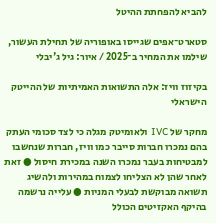להביא להפחתת ההיטל

סטארט־אפים שגייסו באופוריה של תחילת העשור, שילמו את המחיר ב־2025 / איור: גיל ג'יבלי

בקיזוז וויז: אלה התשואות האמיתיות של ההייטק הישראלי

מחקר של IVC ולאומיטק מגלה כי לצד סכומי העתק בהם נמכרו חברות סייבר כמו וויז, חברות שנחשבו למבטיחות בעבר נמכרו השנה במכירת חיסול ● זאת לאחר שהן לא הצליחו לצמוח במהירות ולהשיג תשואה מבוקשת לבעלי המניות ● עלייה נרשמה בהיקף האקזיטים הכולל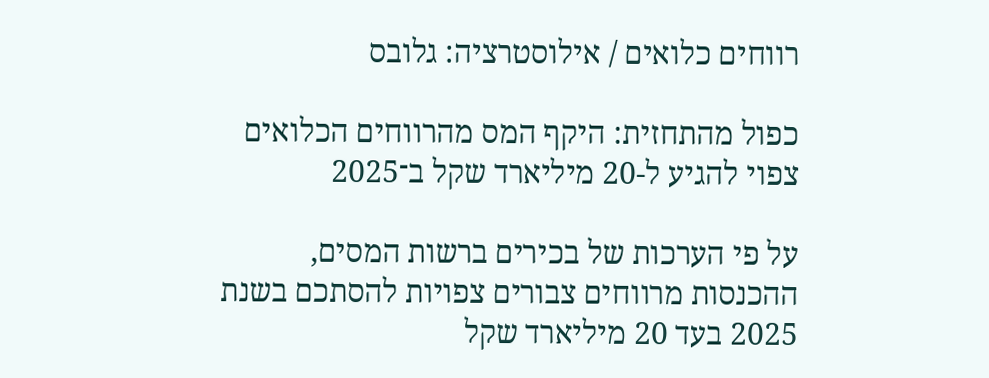רווחים כלואים / אילוסטרציה: גלובס

כפול מהתחזית: היקף המס מהרווחים הכלואים צפוי להגיע ל-20 מיליארד שקל ב־2025

על פי הערכות של בכירים ברשות המסים, ההכנסות מרווחים צבורים צפויות להסתכם בשנת 2025 בעד 20 מיליארד שקל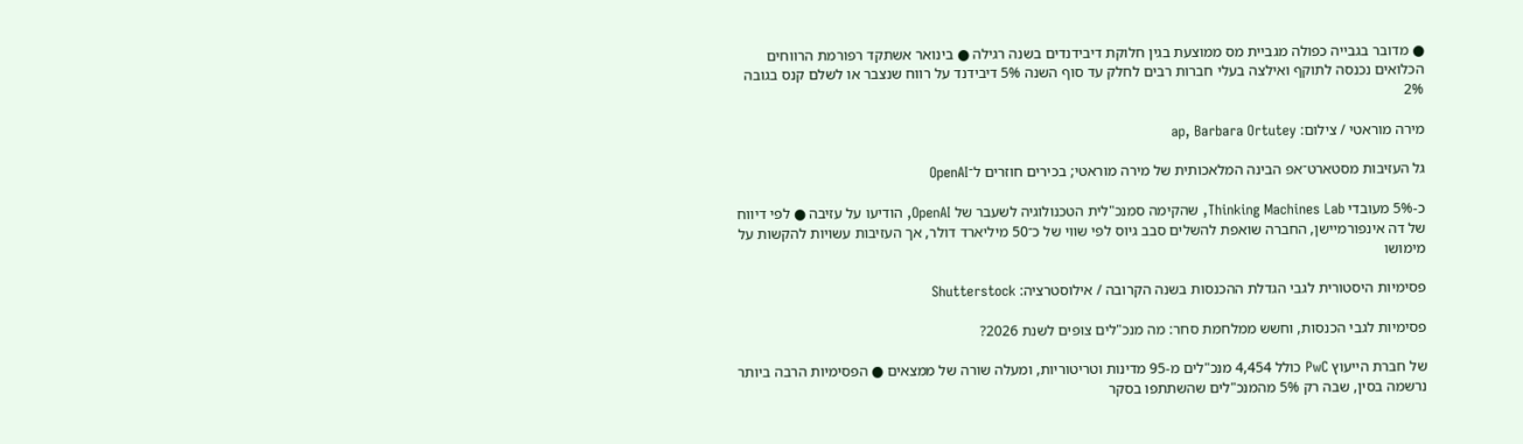● מדובר בגבייה כפולה מגביית מס ממוצעת בגין חלוקת דיבידנדים בשנה רגילה ● בינואר אשתקד רפורמת הרווחים הכלואים נכנסה לתוקף ואילצה בעלי חברות רבים לחלק עד סוף השנה 5% דיבידנד על רווח שנצבר או לשלם קנס בגובה 2%

מירה מוראטי / צילום: ap, Barbara Ortutey

גל העזיבות מסטארט־אפ הבינה המלאכותית של מירה מוראטי; בכירים חוזרים ל־OpenAI

כ-5% מעובדי Thinking Machines Lab, שהקימה סמנכ"לית הטכנולוגיה לשעבר של OpenAI, הודיעו על עזיבה ● לפי דיווח של דה אינפורמיישן, החברה שואפת להשלים סבב גיוס לפי שווי של כ־50 מיליארד דולר, אך העזיבות עשויות להקשות על מימושו

פסימיות היסטורית לגבי הגדלת ההכנסות בשנה הקרובה / אילוסטרציה: Shutterstock

פסימיות לגבי הכנסות, וחשש ממלחמת סחר: מה מנכ"לים צופים לשנת 2026?

של חברת הייעוץ PwC כולל 4,454 מנכ"לים מ-95 מדינות וטריטוריות, ומעלה שורה של ממצאים ● הפסימיות הרבה ביותר נרשמה בסין, שבה רק 5% מהמנכ"לים שהשתתפו בסקר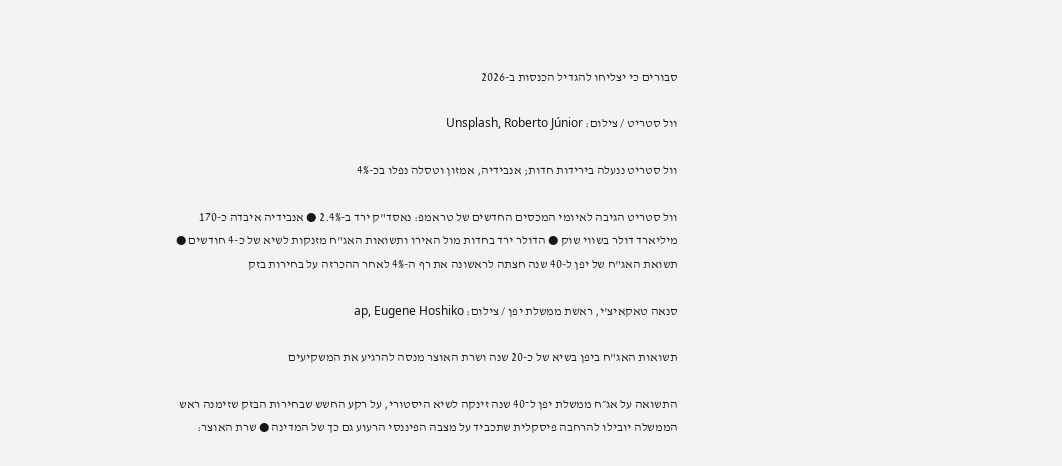סבורים כי יצליחו להגדיל הכנסות ב-2026

וול סטריט / צילום: Unsplash, Roberto Júnior

וול סטריט ננעלה בירידות חדות; אנבידיה, אמזון וטסלה נפלו בכ-4%

וול סטריט הגיבה לאיומי המכסים החדשים של טראמפ: נאסד"ק ירד ב-2.4% ● אנבידיה איבדה כ-170 מיליארד דולר בשווי שוק ● הדולר ירד בחדות מול האירו ותשואות האג"ח מזנקות לשיא של כ-4 חודשים ●  תשואת האג"ח של יפן ל-40 שנה חצתה לראשונה את רף ה-4% לאחר ההכרזה על בחירות בזק

סנאה טאקאיצ'י, ראשת ממשלת יפן / צילום: ap, Eugene Hoshiko

תשואות האג"ח ביפן בשיא של כ-20 שנה ושרת האוצר מנסה להרגיע את המשקיעים

התשואה על אג״ח ממשלת יפן ל־40 שנה זינקה לשיא היסטורי, על רקע החשש שבחירות הבזק שזימנה ראש הממשלה יובילו להרחבה פיסקלית שתכביד על מצבה הפיננסי הרעוע גם כך של המדינה ● שרת האוצר: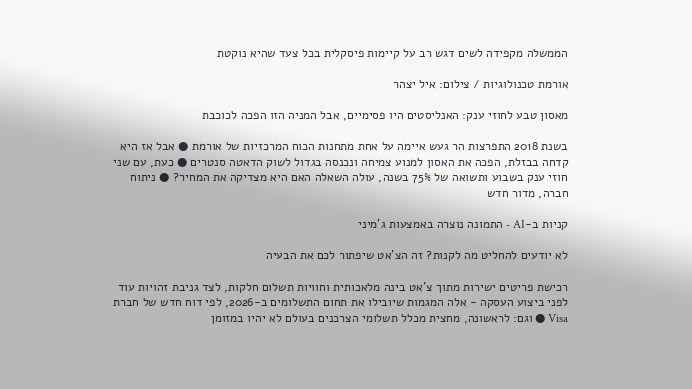הממשלה מקפידה לשים דגש רב על קיימות פיסקלית בכל צעד שהיא נוקטת

אורמת טכנולוגיות / צילום: איל יצהר

מאסון טבע לחוזי ענק: האנליסטים היו פסימיים, אבל המניה הזו הפכה לכוכבת

בשנת 2018 התפרצות הר געש איימה על אחת מתחנות הכוח המרכזיות של אורמת ● אבל אז היא קדחה בבזלת, הפכה את האסון למנוע צמיחה ונכנסה בגדול לשוק הדאטה סנטרים ● כעת, עם שני חוזי ענק בשבוע ותשואה של 75% בשנה, עולה השאלה האם היא מצדיקה את המחיר? ● ניתוח חברה, מדור חדש

קניות ב-AI - התמונה נוצרה באמצעות ג'מיני

לא יודעים להחליט מה לקנות? זה הצ'אט שיפתור לכם את הבעיה

רכישת פריטים ישירות מתוך צ'אט בינה מלאכותית וחוויות תשלום חלקות, לצד גניבת זהויות עוד לפני ביצוע העסקה - אלה המגמות שיובילו את תחום התשלומים ב-2026, לפי דוח חדש של חברת Visa ● וגם: לראשונה, מחצית מכלל תשלומי הצרכנים בעולם לא יהיו במזומן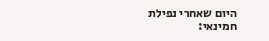היום שאחרי נפילת חמינאי: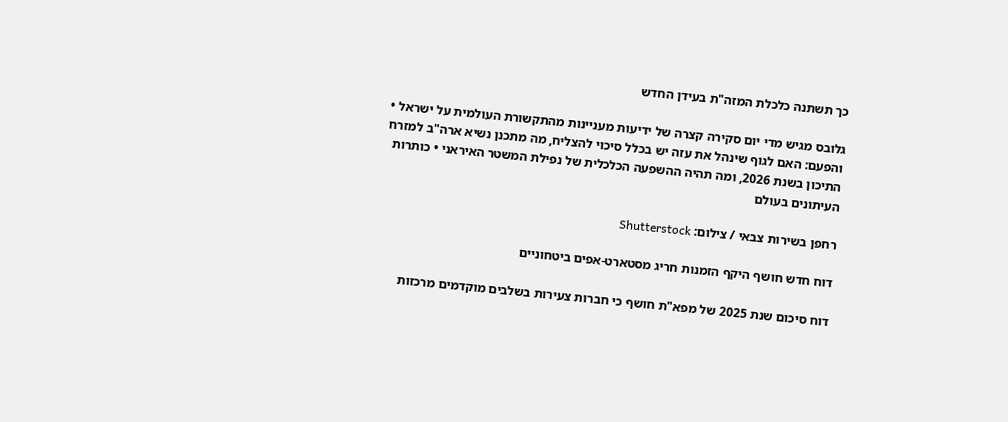כך תשתנה כלכלת המזה"ת בעידן החדש

גלובס מגיש מדי יום סקירה קצרה של ידיעות מעניינות מהתקשורת העולמית על ישראל • והפעם: האם לגוף שינהל את עזה יש בכלל סיכוי להצליח, מה מתכנן נשיא ארה"ב למזרח התיכון בשנת 2026, ומה תהיה ההשפעה הכלכלית של נפילת המשטר האיראני • כותרות העיתונים בעולם

רחפן בשירות צבאי / צילום: Shutterstock

דוח חדש חושף היקף הזמנות חריג מסטארט-אפים ביטחוניים

דוח סיכום שנת 2025 של מפא"ת חושף כי חברות צעירות בשלבים מוקדמים מרכזות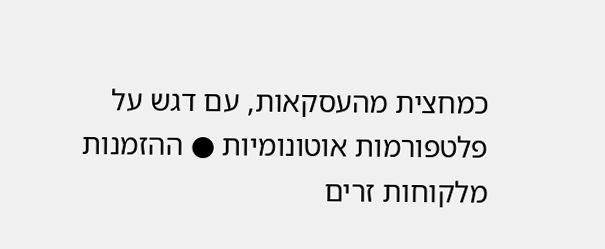כמחצית מהעסקאות, עם דגש על פלטפורמות אוטונומיות ● ההזמנות מלקוחות זרים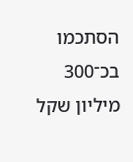הסתכמו בכ־300 מיליון שקל